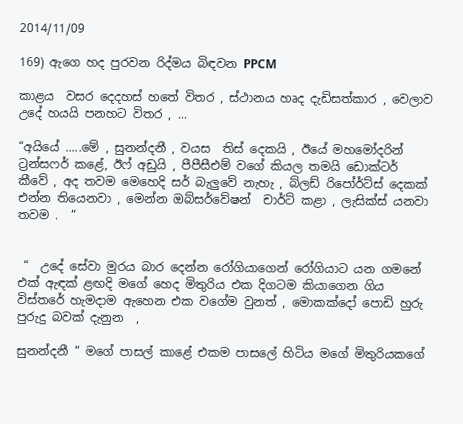2014/11/09

169) ඇගෙ හද පුරවන රිද්මය බිඳවන PPCM

කාළය  වසර දෙදහස් හතේ විතර , ස්ථානය හෘද දැඩිසත්කාර , වෙලාව උදේ හයයි පනහට විතර , ...

“අයියේ .....මේ , සුනන්දනී , වයස  තිස් දෙකයි , ඊයේ මහමෝදරින් ට්‍රන්සෆර් කළේ, ඊෆ් අඩුයි , පීපීසීඑම් වගේ කියල තමයි ඩොක්ටර් කීවේ , අද තවම මෙහෙදි සර් බැලුවේ නැහැ , බ්ලඩ් රිපෝර්ට්ස් දෙකක් එන්න තියෙනවා , මෙන්න ඔබ්සර්වේෂන්  චාර්ට් කළා , ලැසික්ස් යනවා තවම .  “


 “  උදේ සේවා මුරය බාර දෙන්න රෝගියාගෙන් රෝගියාට යන ගමනේ එක් ඇඳක් ළඟදි මගේ හෙද මිතුරිය එක දිගටම කියාගෙන ගිය විස්තරේ හැමදාම ඇහෙන එක වගේම වුනත් , මොකක්දෝ පොඩි හුරු පුරුදු බවක් දැනුන  ,

සුනන්දනී “ මගේ පාසල් කාළේ එකම පාසලේ හිටිය මගේ මිතුරියකගේ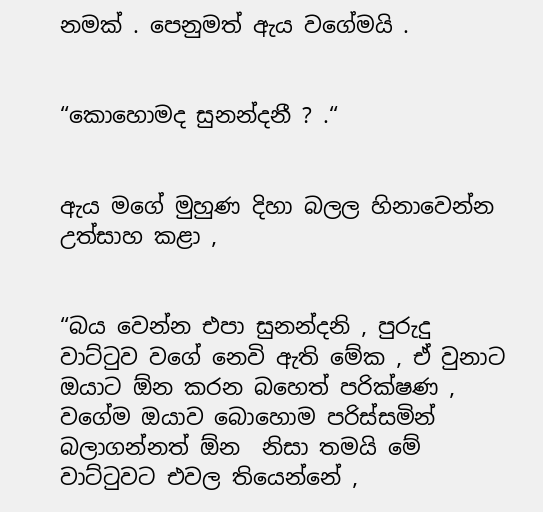නමක් . පෙනුමත් ඇය වගේමයි .


“කොහොමද සුනන්දනී ? .“


ඇය මගේ මුහුණ දිහා බලල හිනාවෙන්න උත්සාහ කළා ,


“බය වෙන්න එපා සුනන්දනි , පුරුදු වාට්ටුව වගේ නෙවි ඇති මේක , ඒ වුනාට ඔයාට ඕන කරන බහෙත් පරික්ෂණ , වගේම ඔයාව බොහොම පරිස්සමින් බලාගන්නත් ඕන  නිසා තමයි මේ වාට්ටුවට එවල තියෙන්නේ ,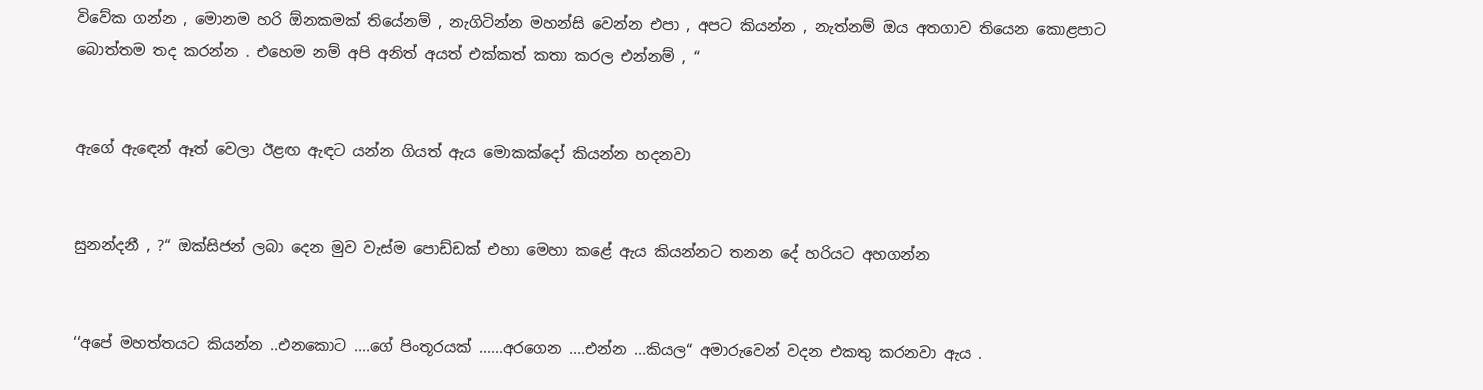විවේක ගන්න , මොනම හරි ඕනකමක් තියේනම් , නැගිටින්න මහන්සි වෙන්න එපා , අපට කියන්න , නැත්නම් ඔය අතගාව තියෙන කොළපාට බොත්තම තද කරන්න . එහෙම නම් අපි අනිත් අයත් එක්කත් කතා කරල එන්නම් , “


ඇගේ ඇඳෙන් ඈත් වෙලා ඊළඟ ඇඳට යන්න ගියත් ඇය මොකක්දෝ කියන්න හදනවා


සුනන්දනී , ?“ ඔක්සිජන් ලබා දෙන මුව වැස්ම පොඩ්ඩක් එහා මෙහා කළේ ඇය කියන්නට තනන දේ හරියට අහගන්න


‘‘අපේ මහත්තයට කියන්න ..එනකොට ....ගේ පිංතූරයක් ......අරගෙන ....එන්න ...කියල“ අමාරුවෙන් වදන එකතු කරනවා ඇය .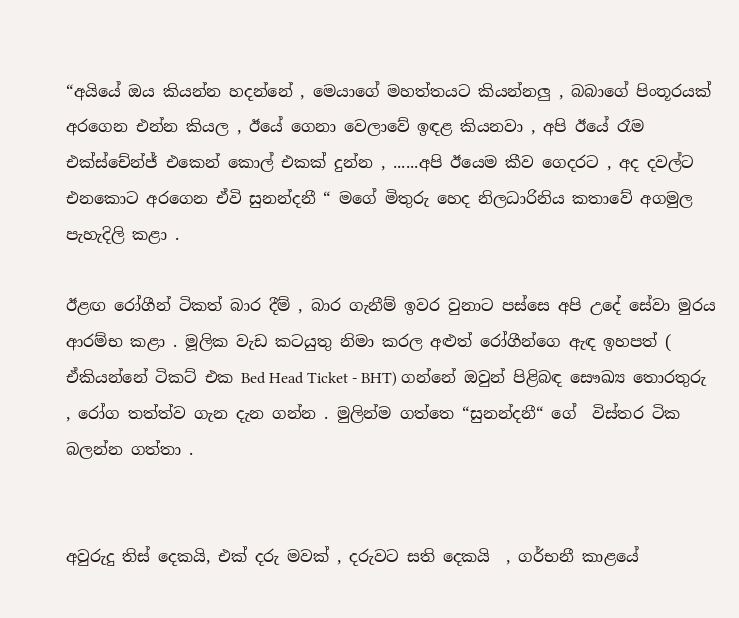“අයියේ ඔය කියන්න හදන්නේ , මෙයාගේ මහත්තයට කියන්නලු , බබාගේ පිංතූරයක් අරගෙන එන්න කියල , ඊයේ ගෙනා වෙලාවේ ඉඳළ කියනවා , අපි ඊයේ රෑම එක්ස්චේන්ජ් එකෙන් කොල් එකක් දුන්න , ......අපි ඊයෙම කීව ගෙදරට , අද දවල්ට එනකොට අරගෙන ඒවි සුනන්දනී “ මගේ මිතුරු හෙද නිලධාරිනිය කතාවේ අගමුල පැහැදිලි කළා .

ඊළඟ රෝගීන් ටිකත් බාර දීම් , බාර ගැනීම් ඉවර වුනාට පස්සෙ අපි උදේ සේවා මුරය ආරම්භ කළා . මූලික වැඩ කටයුතු නිමා කරල අළුත් රෝගීන්ගෙ ඇඳ ඉහපත් ( ඒකියන්නේ ටිකට් එක Bed Head Ticket - BHT) ගන්නේ ඔවුන් පිළිබඳ සෞඛ්‍ය තොරතුරු , රෝග තත්ත්ව ගැන දැන ගන්න . මුලින්ම ගත්තෙ “සුනන්දනී“ ගේ  විස්තර ටික බලන්න ගත්තා .


අවුරුදු තිස් දෙකයි, එක් දරු මවක් , දරුවට සති දෙකයි  , ගර්භනී කාළයේ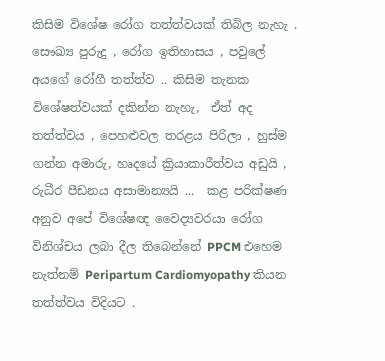කිසිම විශේෂ රෝග තත්ත්වයක් තිබිල නැහැ . සෞඛ්‍ය පුරුදු , රෝග ඉතිහාසය , පවුලේ අයගේ රෝගී තත්ත්ව .. කිසිම තැනක විශේෂත්වයක් දකින්න නැහැ,  ඒත් අද තත්ත්වය , පෙහළුවල තරළය පිරිලා , හුස්ම ගන්න අමාරු, හෘදයේ ක්‍රියාකාරීත්වය අඩුයි , රුධීර පීඩනය අසාමාන්‍යයි ...  කළ පරික්ෂණ අනුව අපේ විශේෂඥ වෛද්‍යවරයා රෝග විනිශ්චය ලබා දීල තිබෙන්නේ PPCM එහෙම නැත්නම් Peripartum Cardiomyopathy කියන තත්ත්වය විදියට .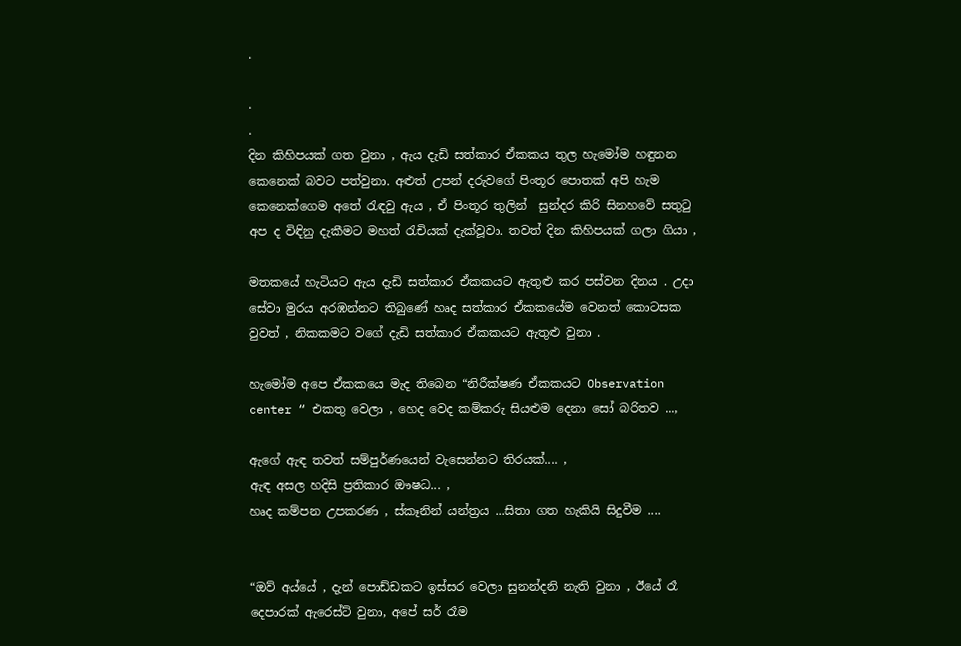.

.
.
දින කිහිපයක් ගත වුනා , ඇය දැඩි සත්කාර ඒකකය තුල හැමෝම හඳුනන කෙනෙක් බවට පත්වුනා. අළුත් උපන් දරුවගේ පිංතූර පොතක් අපි හැම කෙනෙක්ගෙම අතේ රැඳවු ඇය , ඒ පිංතූර තුලින්  සුන්දර කිරි සිනහවේ සතුටු අප ද විඳිනු දැකීමට මහත් රැචියක් දැක්වූවා. තවත් දින කිහිපයක් ගලා ගියා ,

මතකයේ හැටියට ඇය දැඩි සත්කාර ඒකකයට ඇතුළු කර පස්වන දිනය . උදා සේවා මුරය අරඹන්නට තිබුණේ හෘද සත්කාර ඒකකයේම වෙනත් කොටසක වුවත් , නිකකමට වගේ දැඩි සත්කාර ඒකකයට ඇතුළු වුනා .

හැමෝම අපෙ ඒකකයෙ මැද තිබෙන “නිරීක්ෂණ ඒකකයට Observation center “ එකතු වෙලා , හෙද වෙද කම්කරු සියළුම දෙනා සෝ බරිතව ...,

ඇගේ ඇඳ තවත් සම්පුර්ණයෙන් වැසෙන්නට තිරයක්.... ,
ඇඳ අසල හදිසි ප්‍රතිකාර ඖෂධ... ,
හෘද කම්පන උපකරණ , ස්කෑනින් යන්ත්‍රය ...සිතා ගත හැකියි සිදුවීම ....


“ඔව් අය්යේ , දැන් පොඩ්ඩකට ඉස්සර වෙලා සුනන්දනි නැති වුනා , ඊයේ රෑ දෙපාරක් ඇරෙස්ට් වුනා, අපේ සර් රෑම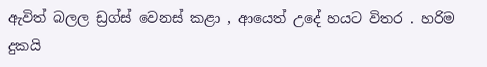ඇවිත් බලල ඩ්‍රග්ස් වෙනස් කළා , ආයෙත් උදේ හයට විතර . හරිම දුකයි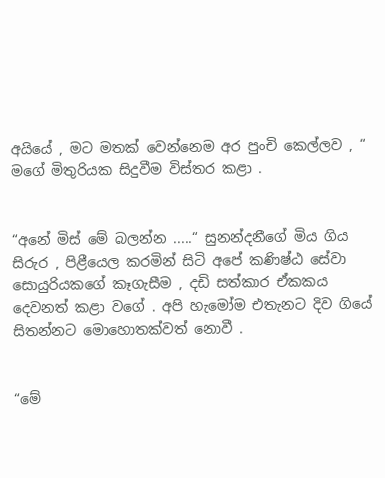අයියේ , මට මතක් වෙන්නෙම අර පුංචි කෙල්ලව , “ මගේ මිතුරියක සිදුවීම විස්තර කළා .


“අනේ මිස් මේ බලන්න .....“ සුනන්දනීගේ මිය ගිය සිරුර , පිළීයෙල කරමින් සිටි අපේ කණිෂ්ඨ සේවා සොයුරියකගේ කෑගැසීම , දඩි සත්කාර ඒකකය දෙවනත් කළා වගේ . අපි හැමෝම එතැනට දිව ගියේ සිතන්නට මොහොතක්වත් නොවී .


“මේ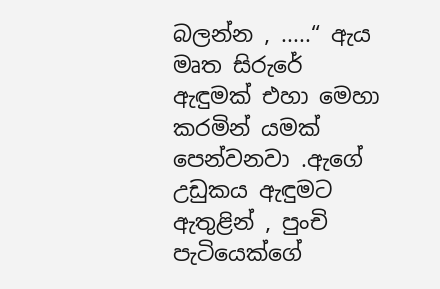බලන්න , .....“ ඇය මෘත සිරුරේ ඇඳුමක් එහා මෙහා කරමින් යමක් පෙන්වනවා .ඇගේ උඩුකය ඇඳුමට ඇතුළින් , පුංචි පැටියෙක්ගේ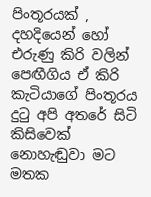පිංතූරයක් , දහදියෙන් හෝ එරුණු කිරි වලින් පෙඟීගිය ඒ කිරි කැටියාගේ පිංතූරය දුටු අපි අතරේ සිටි කිසිවෙක් නොහැඬුවා මට මතක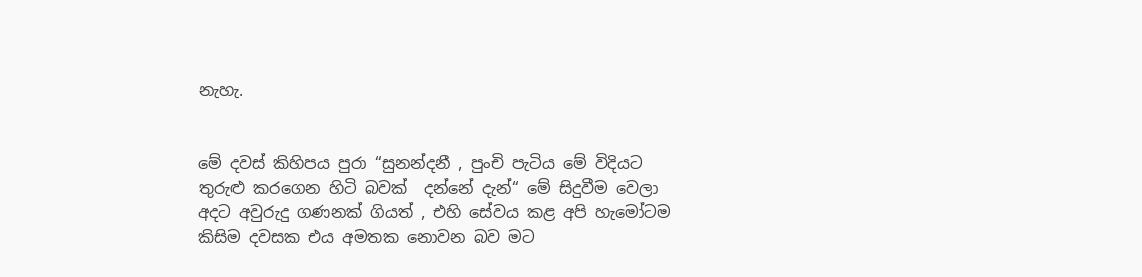නැහැ.


මේ දවස් කිහිපය පුරා “සුනන්දනී , පුංචි පැටිය මේ විදියට තුරුළු කරගෙන හිටි බවක්  දන්නේ දැන්“ මේ සිදුවීම වෙලා අදට අවුරුදු ගණනක් ගියත් , එහි සේවය කළ අපි හැමෝටම කිසිම දවසක එය අමතක නොවන බව මට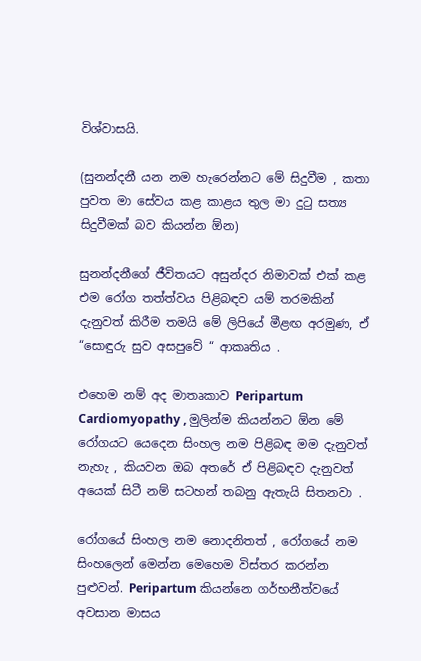විශ්වාසයි.

(සුනන්දනී යන නම හැරෙන්නට මේ සිදුවීම , කතා පුවත මා සේවය කළ කාළය තුල මා දුටු සත්‍ය සිදුවීමක් බව කියන්න ඕන)

සුනන්දනීගේ ජීවිතයට අසුන්දර නිමාවක් එක් කළ එම රෝග තත්ත්වය පිළිබඳව යම් තරමකින් දැනුවත් කිරීම තමයි මේ ලිපියේ මීළඟ අරමුණ, ඒ “සොඳුරු සුව අසපුවේ “ ආකෘතිය .

එහෙම නම් අද මාතෘකාව Peripartum Cardiomyopathy , මුලින්ම කියන්නට ඕන මේ රෝගයට යෙදෙන සිංහල නම පිළිබඳ මම දැනුවත් නැහැ , කියවන ඔබ අතරේ ඒ පිළිබඳව දැනුවත් අයෙක් සිටී නම් සටහන් තබනු ඇතැයි සිතනවා .

රෝගයේ සිංහල නම නොදනිතත් , රෝගයේ නම සිංහලෙන් මෙන්න මෙහෙම විස්තර කරන්න පුළුවන්. Peripartum කියන්නෙ ගර්භනීත්වයේ අවසාන මාසය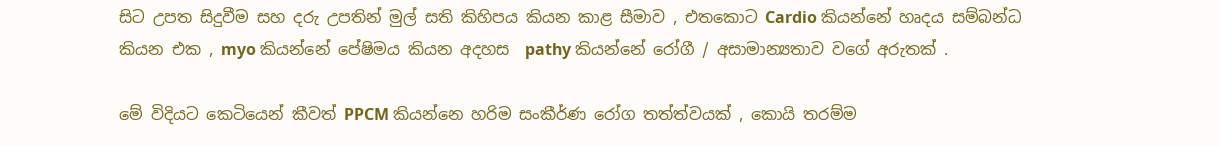සිට උපත සිදුවීම සහ දරු උපතින් මුල් සති කිහිපය කියන කාළ සීමාව , එතකොට Cardio කියන්නේ හෘදය සම්බන්ධ කියන එක , myo කියන්නේ පේෂිමය කියන අදහස  pathy කියන්නේ රෝගී / අසාමාන්‍යතාව වගේ අරුතක් .

මේ විදියට කෙටියෙන් කීවත් PPCM කියන්නෙ හරිම සංකීර්ණ රෝග තත්ත්වයක් , කොයි තරම්ම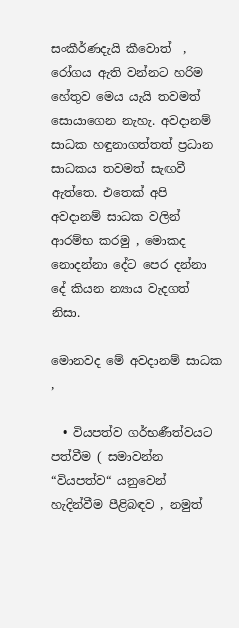සංකීර්ණදැයි කීවොත්  , රෝගය ඇති වන්නට හරිම හේතුව මෙය යැයි තවමත් සොයාගෙන නැහැ. අවදානම් සාධක හඳුනාගත්තත් ප්‍රධාන සාධකය තවමත් සැඟවී ඇත්තෙ. එතෙක් අපි අවදානම් සාධක වලින් ආරම්භ කරමු , මොකද නොදන්නා දේට පෙර දන්නා දේ කියන න්‍යාය වැදගත් නිසා.

මොනවද මේ අවදානම් සාධක ,

  • වියපත්ව ගර්භණීත්වයට පත්වීම ( සමාවන්න “වියපත්ව“ යනුවෙන් හැදින්වීම පීළිබඳව , නමුත්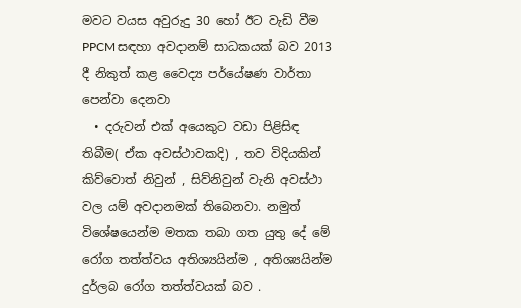මවට වයස අවුරුදු 30 හෝ ඊට වැඩි වීම PPCM සඳහා අවදානම් සාධකයක් බව 2013 දී නිකුත් කළ වෛද්‍ය පර්යේෂණ වාර්තා පෙන්වා දෙනවා
  • දරුවන් එක් අයෙකුට වඩා පිළිසිඳ තිබීම( ඒක අවස්ථාවකදි) , තව විදියකින් කිව්වොත් නිවුන් , සිව්නිවුන් වැනි අවස්ථා වල යම් අවදානමක් තිබෙනවා. නමුත් විශේෂයෙන්ම මතක තබා ගත යුතු දේ මේ රෝග තත්ත්වය අතිශ්‍යයින්ම , අතිශ්‍යයින්ම දුර්ලබ රෝග තත්ත්වයක් බව .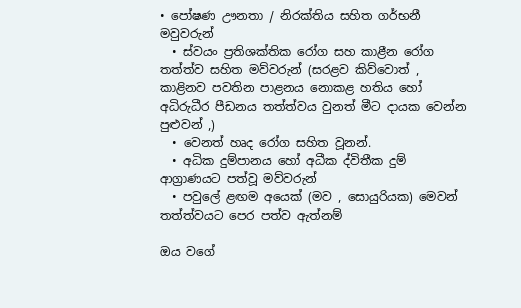• පෝෂණ ඌනතා / නිරක්තිය සහිත ගර්භනී මවුවරුන්
  • ස්වයං ප්‍රතිශක්තික රෝග සහ කාළීන රෝග තත්ත්ව සහිත මව්වරුන් (සරළව කිව්වොත් , කාළිනව පවතින පාළනය නොකළ හතිය හෝ අධිරුධීර පීඩනය තත්ත්වය වුනත් මීට දායක වෙන්න පුළුවන් ,)
  • වෙනත් හෘද රෝග සහිත වූනන්.
  • අධික දුම්පානය හෝ අධීක ද්විතීක දුම් ආග්‍රාණයට පත්වූ මව්වරුන්
  • පවුලේ ළඟම අයෙක් (මව , සොයුරියක) මෙවන් තත්ත්වයට පෙර පත්ව ඇත්නම්

ඔය වගේ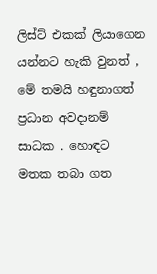ලිස්ට් එකක් ලියාගෙන යන්නට හැකි වුනත් , මේ තමයි හඳුනාගත් ප්‍රධාන අවදානම් සාධක . හොඳට මතක තබා ගත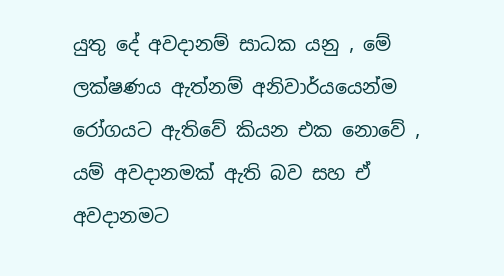යුතු දේ අවදානම් සාධක යනු , මේ ලක්ෂණය ඇත්නම් අනිවාර්යයෙන්ම රෝගයට ඇතිවේ කියන එක නොවේ , යම් අවදානමක් ඇති බව සහ ඒ අවදානමට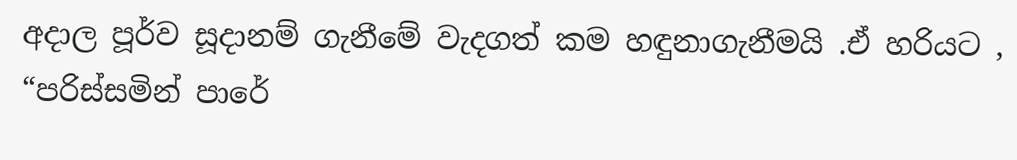අදාල පූර්ව සූදානම් ගැනීමේ වැදගත් කම හඳුනාගැනීමයි .ඒ හරියට , “පරිස්සමින් පාරේ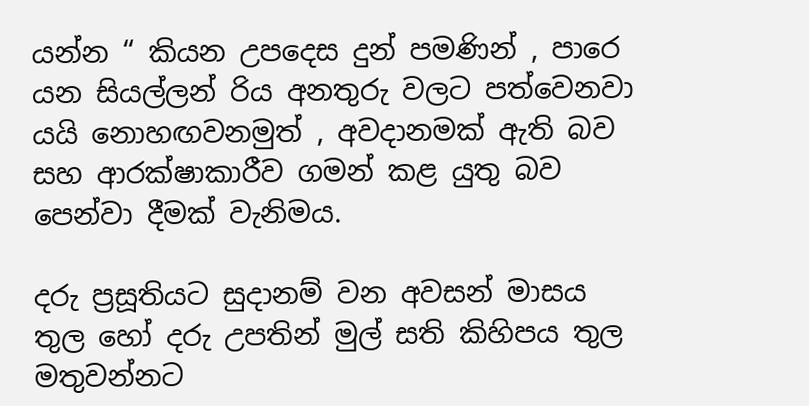යන්න “ කියන උපදෙස දුන් පමණින් , පාරෙ යන සියල්ලන් රිය අනතුරු වලට පත්වෙනවා යයි නොහඟවනමුත් , අවදානමක් ඇති බව සහ ආරක්ෂාකාරීව ගමන් කළ යුතු බව පෙන්වා දීමක් වැනිමය.

දරු ප්‍රසූතියට සුදානම් වන අවසන් මාසය තුල හෝ දරු උපතින් මුල් සති කිහිපය තුල මතුවන්නට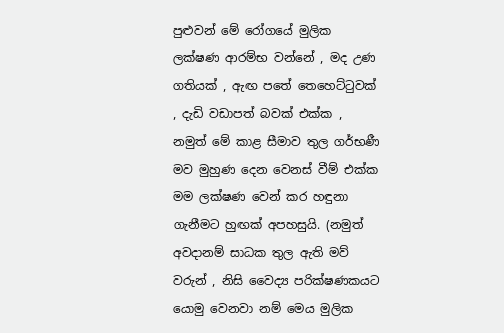පුළුවන් මේ රෝගයේ මුලික ලක්ෂණ ආරම්භ වන්නේ , මද උණ ගතියක් , ඇඟ පතේ තෙහෙට්ටුවක් , දැඩි වඩාපත් බවක් එක්ක , නමුත් මේ කාළ සීමාව තුල ගර්භණී මව මුහුණ දෙන වෙනස් වීම් එක්ක මම ලක්ෂණ වෙන් කර හඳුනා ගැනීමට හුඟක් අපහසුයි. (නමුත් අවදානම් සාධක තුල ඇති මව් වරුන් , නිසි වෛද්‍ය පරික්ෂණකයට යොමු වෙනවා නම් මෙය මුලික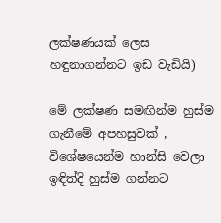ලක්ෂණයක් ලෙස හඳුනාගන්නට ඉඩ වැඩියි)

මේ ලක්ෂණ සමඟින්ම හුස්ම ගැනීමේ අපහසුවක් , විශේෂයෙන්ම හාන්සි වෙලා ඉඳිත්දි හුස්ම ගන්නට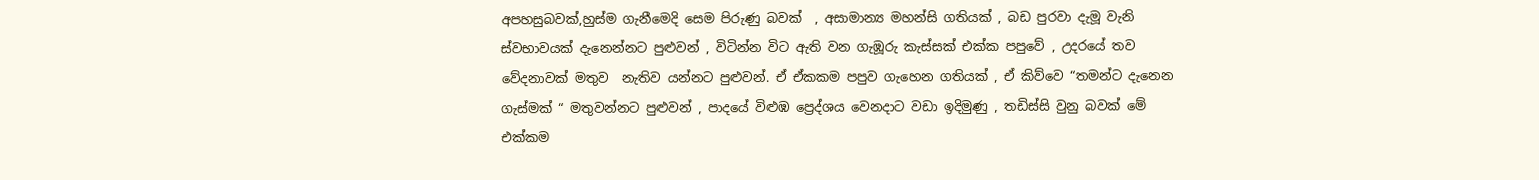අපහසුබවක්,හුස්ම ගැනීමෙදි සෙම පිරුණු බවක්  , අසාමාන්‍ය මහන්සි ගතියක් , බඩ පුරවා දැමූ වැනි ස්වභාවයක් දැනෙන්නට පුළුවන් , විටින්න විට ඇති වන ගැඹූරු කැස්සක් එක්ක පපුවේ , උදරයේ තව වේදනාවක් මතුව  නැතිව යන්නට පුළුවන්. ඒ ඒකකම පපුව ගැහෙන ගතියක් , ඒ කිව්වෙ “තමන්ට දැනෙන ගැස්මක් “ මතුවන්නට පුළුවන් , පාදයේ විළුඹ ප්‍රෙද්ශය වෙනදාට වඩා ඉදිමුණු , තඩිස්සි වුනු බවක් මේ එක්කම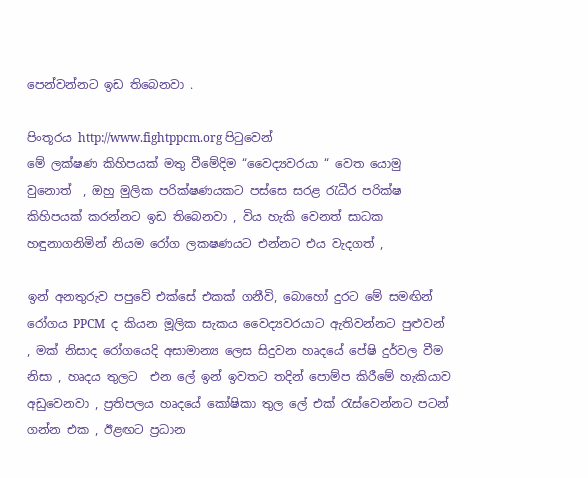පෙන්වන්නට ඉඩ තිබෙනවා .

පිංතූරය http://www.fightppcm.org පිටුවෙන්
මේ ලක්ෂණ කිහිපයක් මතු වීමේදිම “වෛද්‍යවරයා “ වෙත යොමු වුනොත්  , ඔහු මුලික පරික්ෂණයකට පස්සෙ සරළ රැධීර පරික්ෂ කිහිපයක් කරන්නට ඉඩ තිබෙනවා , විය හැකි වෙනත් සාධක හඳුනාගනිමින් නියම රෝග ලකෂණයට එන්නට එය වැදගත් ,

ඉන් අනතුරුව පපුවේ එක්සේ එකක් ගනීවි, බොහෝ දුරට මේ සමඟින් රෝගය PPCM  ද කියන මූලික සැකය වෛද්‍යවරයාට ඇතිවන්නට පුළුවන් , මක් නිසාද රෝගයෙදි අසාමාන්‍ය ලෙස සිදුවන හෘදයේ පේෂි දුර්වල වීම නිසා , හෘදය තුලට  එන ලේ ඉන් ඉවතට තදින් පොම්ප කිරීමේ හැකියාව අඩුවෙනවා , ප්‍රතිපලය හෘදයේ කෝෂිකා තුල ලේ එක් රැස්වෙන්නට පටන් ගන්න එක , ඊළඟට ප්‍රධාන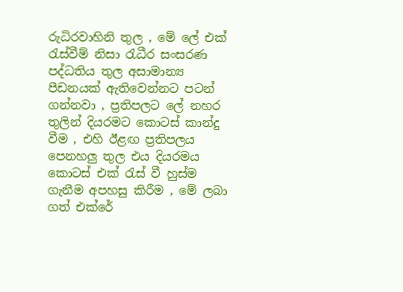රුධිරවාහිනි තුල , මේ ලේ එක් රැස්වීම් නිසා රැධීර සංසරණ පද්ධතිය තුල අසාමාන්‍ය පීඩනයක් ඇතිවෙන්නට පටන් ගන්නවා , ප්‍රතිපලට ලේ නහර තුලින් දියරමට කොටස් කාන්දු වීම , එහි ඊළඟ ප්‍රතිපලය පෙනහලු තුල එය දියරමය කොටස් එක් රැස් වී හුස්ම ගැනීම අපහසු කිරීම , මේ ලබා ගත් එක්රේ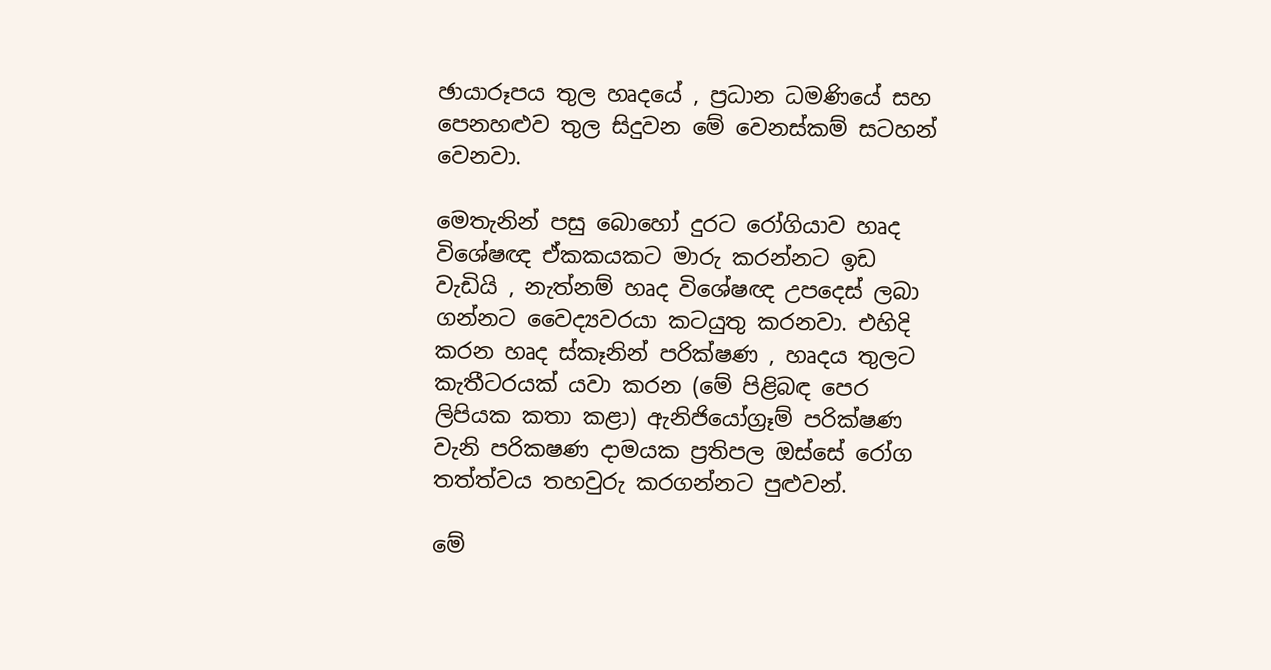ඡායාරූපය තුල හෘදයේ , ප්‍රධාන ධමණියේ සහ පෙනහළුව තුල සිදුවන මේ වෙනස්කම් සටහන් වෙනවා.

මෙතැනින් පසු බොහෝ දුරට රෝගියාව හෘද විශේෂඥ ඒකකයකට මාරු කරන්නට ඉඩ වැඩියි , නැත්නම් හෘද විශේෂඥ උපදෙස් ලබා ගන්නට වෛද්‍යවරයා කටයුතු කරනවා. එහිදි කරන හෘද ස්කෑනින් පරික්ෂණ , හෘදය තුලට කැතීටරයක් යවා කරන (මේ පිළිබඳ පෙර ලිපියක කතා කළා) ඇනිජියෝග්‍රෑම් පරික්ෂණ වැනි පරිකෂණ දාමයක ප්‍රතිපල ඔස්සේ රෝග තත්ත්වය තහවුරු කරගන්නට පුළුවන්.

මේ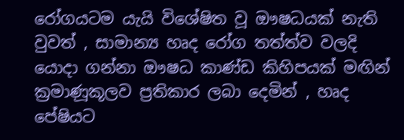රෝගයටම යැයි විශේෂිත වූ ඖෂධයක් නැති වුවත් , සාමාන්‍ය හෘද රෝග තත්ත්ව වලදි යොදා ගන්නා ඖෂධ කාණ්ඩ කිහිපයක් මඟින් ක්‍රමාණූකූලව ප්‍රතිකාර ලබා දෙමින් , හෘද පේෂියට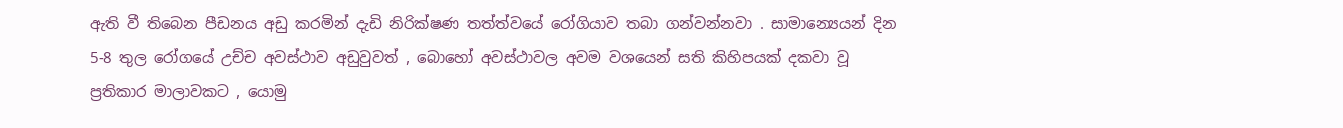ඇති වී තිබෙන පීඩනය අඩු කරමින් දැඩි නිරික්ෂණ තත්ත්වයේ රෝගියාව තබා ගන්වන්නවා . සාමාන්‍යෙයන් දින 5-8 තුල රෝගයේ උච්ච අවස්ථාව අඩුවුවත් , බොහෝ අවස්ථාවල අවම වශයෙන් සති කිහිපයක් දකවා වූ ප්‍රතිකාර මාලාවකට , යොමු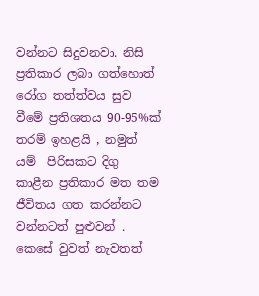වන්නට සිදුවනවා. නිසි ප්‍රතිකාර ලබා ගත්හොත් රෝග තත්ත්වය සුව වීමේ ප්‍රතිශතය 90-95%ක් තරම් ඉහළයි , නමුත් යම්  පිරිසකට දිගු කාළීන ප්‍රතිකාර මත තම ජීවිතය ගත කරන්නට වන්නටත් පුළුවන් . කෙසේ වුවත් නැවතත්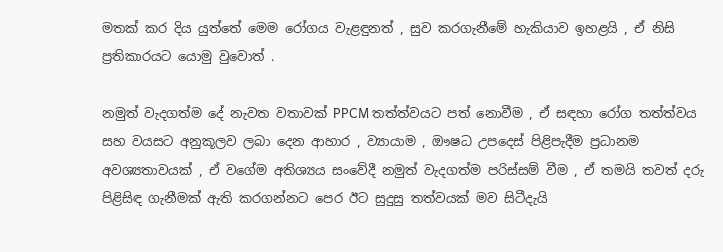මතක් කර දිය යුත්තේ මෙම රෝගය වැළඳුනත් , සුව කරගැනීමේ හැකියාව ඉහළයි , ඒ නිසි ප්‍රතිකාරයට යොමු වුවොත් .

නමුත් වැදගත්ම දේ නැවත වතාවක් PPCM තත්ත්වයට පත් නොවීම , ඒ සඳහා රෝග තත්ත්වය සහ වයසට අනුකූලව ලබා දෙන ආහාර , ව්‍යායාම , ඖෂධ උපදෙස් පිළිපැදීම ප්‍රධානම අවශ්‍යතාවයක් , ඒ වගේම අතිශ්‍යය සංවේදී නමුත් වැදගත්ම පරිස්සම් වීම , ඒ තමයි තවත් දරු පිළිසිඳ ගැනීමක් ඇති කරගන්නට පෙර ඊට සුදුසු තත්වයක් මව සිටීදැයි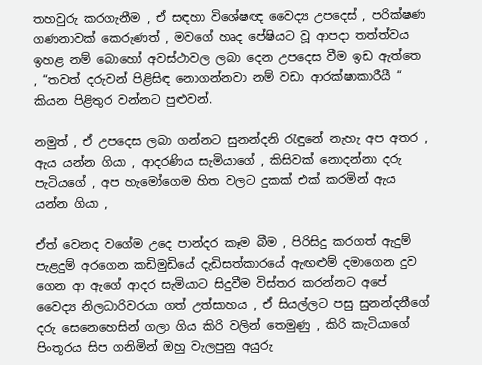තහවුරු කරගැනීම , ඒ සඳහා විශේෂඥ වෛද්‍ය උපදෙස් , පරික්ෂණ ගණනාවක් කෙරුණත් , මවගේ හෘද පේෂියට වූ ආපදා තත්ත්වය ඉහළ නම් බොහෝ අවස්ථාවල ලබා දෙන උපදෙස වීම ඉඩ ඇත්තෙ , “තවත් දරුවන් පිළිසිඳ නොගන්නවා නම් වඩා ආරක්ෂාකාරීයී “ කියන පිළිතුර වන්නට පුළුවන්.

නමුත් , ඒ උපදෙස ලබා ගන්නට සුනන්දනි රැඳුනේ නැහැ අප අතර , ඇය යන්න ගියා , ආදරණිය සැමියාගේ , කිසිවක් නොදන්නා දරු පැටියගේ , අප හැමෝගෙම හිත වලට දුකක් එක් කරමින් ඇය යන්න ගියා ,

ඒත් වෙනද වගේම උදෙ පාන්දර කෑම බීම , පිරිසිදු කරගත් ඇදුම් පැළදුම් අරගෙන කඩිමුඩියේ දැඩිසත්කාරයේ ඇඟළුම් දමාගෙන දුව ගෙන ආ ඇගේ ආදර සැමියාට සිදුවීම විස්තර කරන්නට අපේ වෛද්‍ය නිලධාරිවරයා ගත් උත්සාහය , ඒ සියල්ලට පසු සුනන්දනීගේ දරු සෙනෙහෙසින් ගලා ගිය කිරි වලින් තෙමුණු , කිරි කැටියාගේ පිංතූරය සිප ගනිමින් ඔහු වැලපුනු අයුරු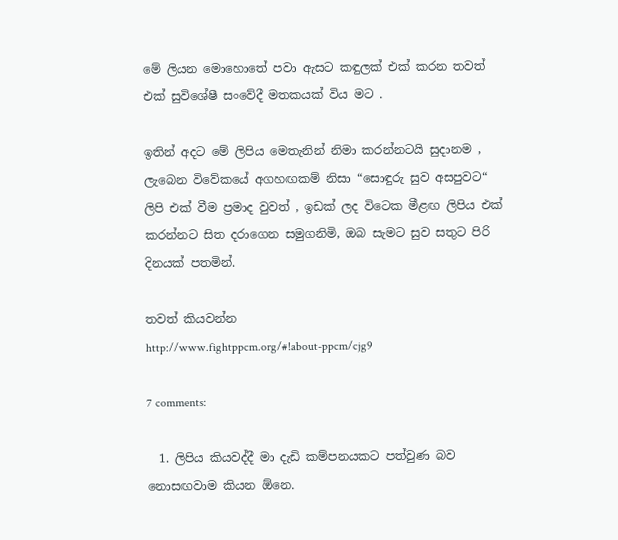මේ ලියන මොහොතේ පවා ඇසට කඳුලක් එක් කරන තවත් එක් සුවිශේෂී සංවේදී මතකයක් විය මට .

ඉතින් අදට මේ ලිපිය මෙතැනින් නිමා කරන්නටයි සුදානම , ලැබෙන විවේකයේ අගහඟකම් නිසා “සොඳුරු සුව අසපුවට“ ලිපි එක් වීම ප්‍රමාද වුවත් , ඉඩක් ලද විටෙක මීළඟ ලිපිය එක් කරන්නට සිත දරාගෙන සමුගනිමි, ඔබ සැමට සුව සතුට පිරි දිනයක් පතමින්.

තවත් කියවන්න
http://www.fightppcm.org/#!about-ppcm/cjg9

7 comments:

  1. ලිපිය කියවද්දී මා දැඩි කම්පනයකට පත්වුණ බව නොසඟවාම කියන ඕනෙ.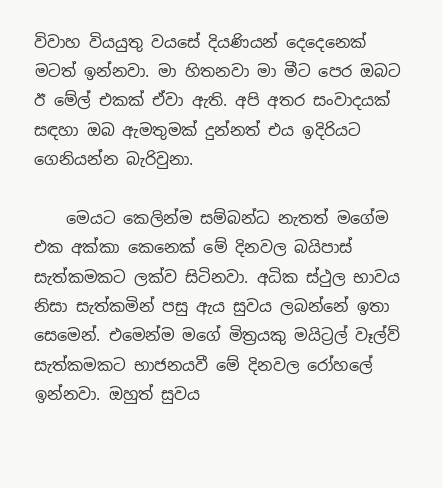විවාහ වියයුතු වයසේ දියණියන් දෙදෙනෙක් මටත් ඉන්නවා. මා හිතනවා මා මීට පෙර ඔබට ඊ මේල් එකක් ඒවා ඇති. අපි අතර සංවාදයක් සඳහා ඔබ ඇමතුමක් දුන්නත් එය ඉදිරියට ගෙනියන්න බැරිවුනා.

    මෙයට කෙලින්ම සම්බන්ධ නැතත් මගේම එක අක්කා කෙනෙක් මේ දිනවල බයිපාස් සැත්කමකට ලක්ව සිටිනවා. අධික ස්ථුල භාවය නිසා සැත්කමින් පසු ඇය සුවය ලබන්නේ ඉතා සෙමෙන්. එමෙන්ම මගේ මිත්‍රයකු මයිට්‍රල් වෑල්ව් සැත්කමකට භාජනයවී මේ දිනවල රෝහලේ ඉන්නවා. ඔහුත් සුවය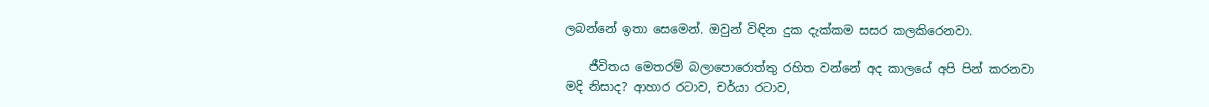ලබන්නේ ඉතා සෙමෙන්. ඔවුන් විඳින දුක දැක්කම සසර කලකිරෙනවා.

    ජීවිතය මෙතරම් බලාපොරොත්තු රහිත වන්නේ අද කාලයේ අපි පින් කරනවා මදි නිසාද? ආහාර රටාව, චර්යා රටාව,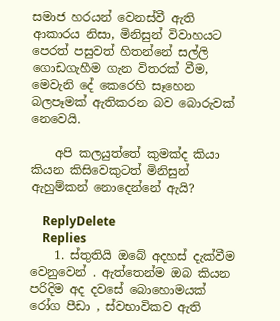සමාජ හරයන් වෙනස්වී ඇති ආකාරය නිසා, මිනිසුන් විවාහයට පෙරත් පසුවත් හිතන්නේ සල්ලි ගොඩගැහීම ගැන විතරක් වීම, මෙවැනි දේ කෙරෙහි සෑහෙන බලපෑමක් ඇතිකරන බව බොරුවක් නෙවෙයි.

    අපි කලයුත්තේ කුමක්ද කියා කියන කිසිවෙකුටත් මිනිසුන් ඇහුම්කන් නොදෙන්නේ ඇයි?

    ReplyDelete
    Replies
    1. ස්තුතියි ඔබේ අදහස් දැක්වීම වෙනුවෙන් . ඇත්තෙන්ම ඔබ කියන පරිදිම අද දවසේ බොහොමයක් රෝග පීඩා , ස්වභාවිකව ඇති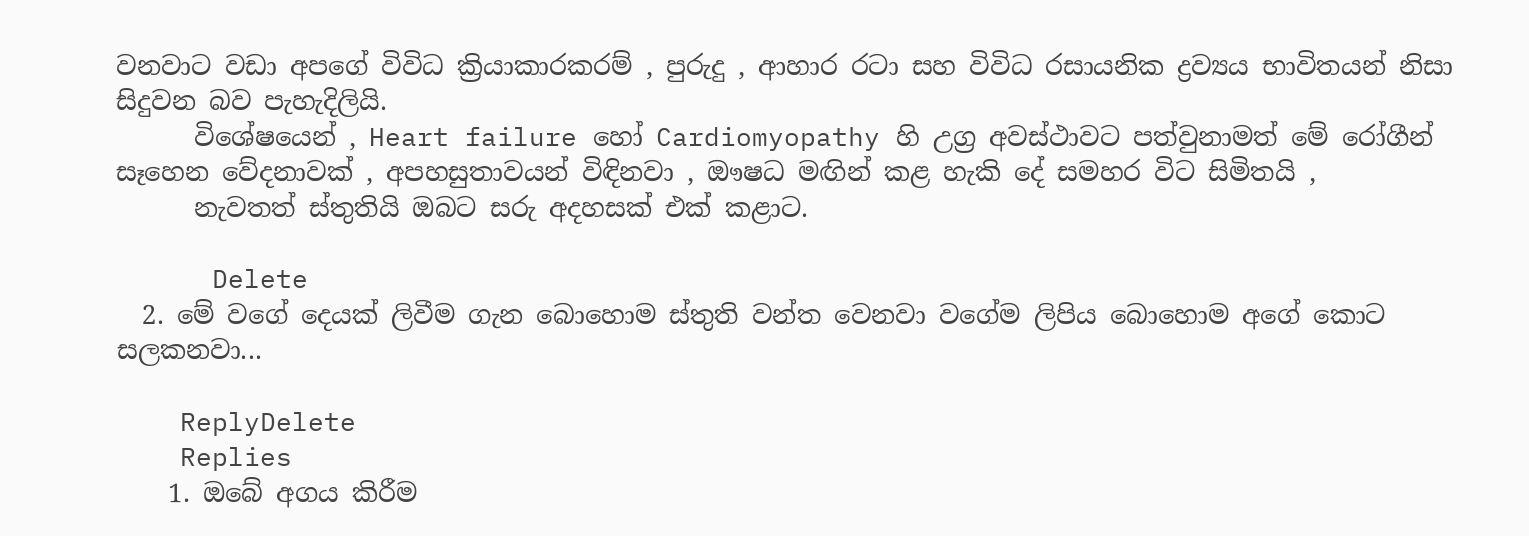වනවාට වඩා අපගේ විවිධ ක්‍රියාකාරකරම් , පුරුදු , ආහාර රටා සහ විවිධ රසායනික ද්‍රව්‍යය භාවිතයන් නිසා සිදුවන බව පැහැදිලියි.
      විශේෂයෙන් , Heart failure හෝ Cardiomyopathy හි උග්‍ර අවස්ථාවට පත්වුනාමත් මේ රෝගීන් සෑහෙන වේදනාවක් , අපහසුතාවයන් විඳිනවා , ඖෂධ මඟින් කළ හැකි දේ සමහර විට සිමිතයි ,
      නැවතත් ස්තුතියි ඔබට සරු අදහසක් එක් කළාට.

      Delete
  2. මේ වගේ දෙයක් ලිවීම ගැන බොහොම ස්තුති වන්ත වෙනවා වගේම ලිපිය බොහොම අගේ කොට සලකනවා...

    ReplyDelete
    Replies
    1. ඔබේ අගය කිරීම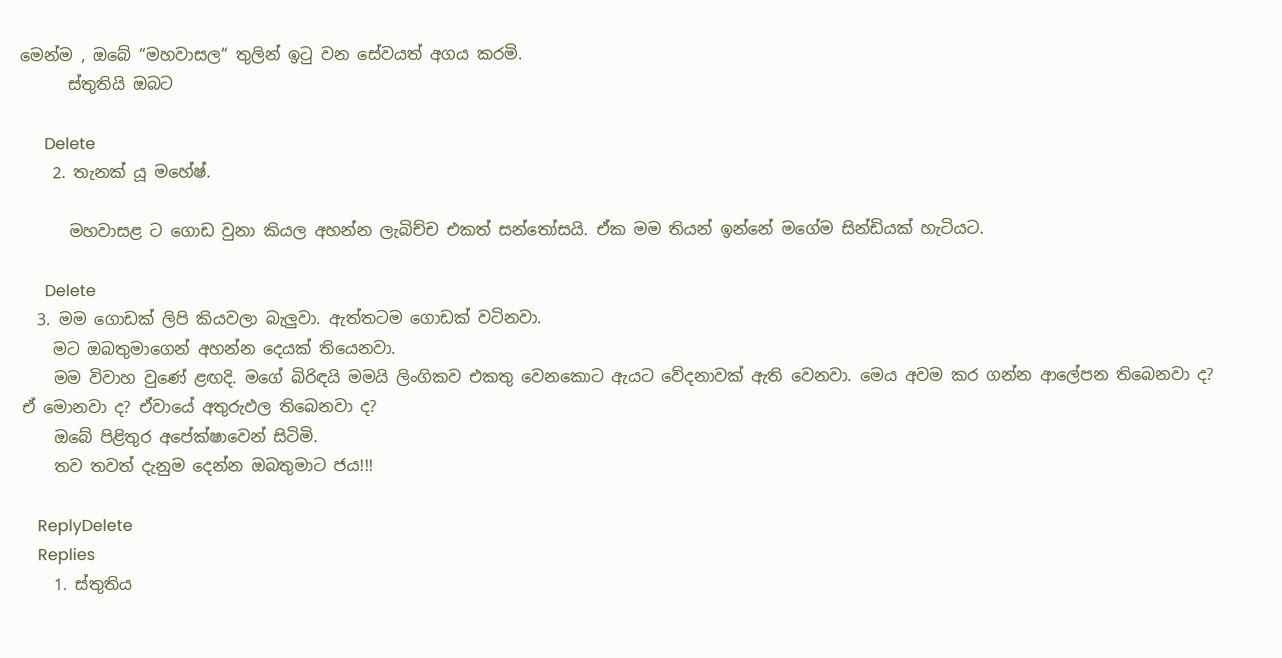මෙන්ම , ඔබේ “මහවාසල“ තුලින් ඉටු වන සේවයත් අගය කරමි.
      ස්තුතියි ඔබට

      Delete
    2. තැනක් යූ මහේෂ්.

      මහවාසළ ට ගොඩ වුනා කියල අහන්න ලැබිච්ච එකත් සන්තෝසයි. ඒක මම තියන් ඉන්නේ මගේම සින්ඩියක් හැටියට.

      Delete
  3. මම ගොඩක් ලිපි කියවලා බැලුවා. ඇත්තටම ගොඩක් වටිනවා.
    මට ඔබතුමාගෙන් අහන්න දෙයක් තියෙනවා.
    මම විවාහ වු‍ණේ ළඟදි. මගේ බිරිඳයි මමයි ලිංගිකව එකතු වෙනකොට ඇයට වේදනාවක් ඇති වෙනවා. මෙය අවම කර ගන්න ආලේපන තිබෙනවා ද? ඒ මොනවා ද? ඒවායේ අතුරුඵල තිබෙනවා ද?
    ඔබේ පිළිතුර අපේක්ෂාවෙන් සිටිමි.
    තව තවත් දැනුම දෙන්න ඔබතුමාට ජය!!!

    ReplyDelete
    Replies
    1. ස්තුතිය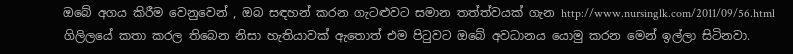ඔබේ අගය කිරීම වෙනුවෙන් , ඔබ සඳහන් කරන ගැටළුවට සමාන තත්ත්වයක් ගැන http://www.nursinglk.com/2011/09/56.html ගිලිලයේ කතා කරල තිබෙන නිසා හැතියාවක් ඇතොත් එම පිටුවට ඔබේ අවධානය යොමු කරන මෙන් ඉල්ලා සිටිනවා.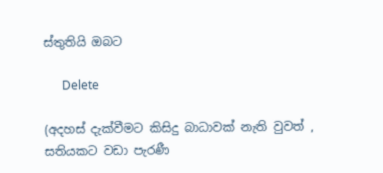ස්තුතියි ඔබට

      Delete

(අදහස් දැක්වීමට කිසිදු බාධාවක් නැති වුවත් , සතියකට වඩා පැරණී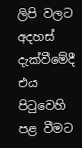ලිපි වලට අදහස් දැක්වීමේදී එය පිටුවෙහි පළ වීමට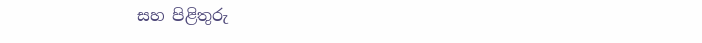සහ පිළිතුරු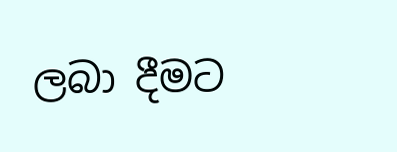ලබා දීමට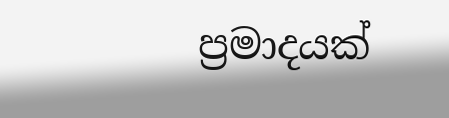ප්‍රමාදයක්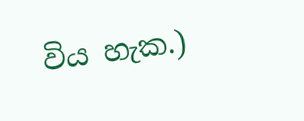විය හැක.)